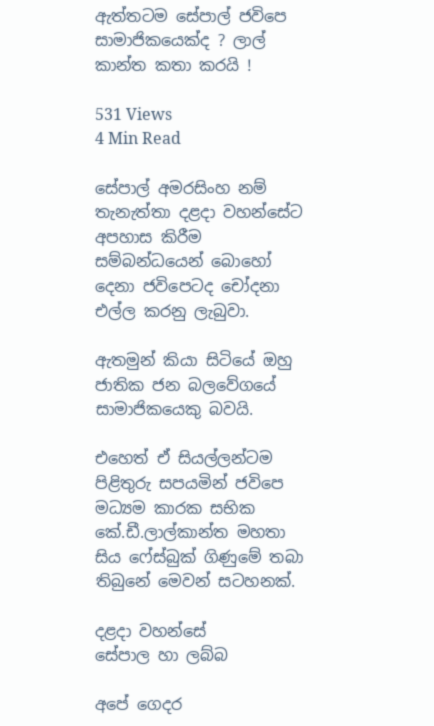ඇත්තටම සේපාල් ජවිපෙ සාමාජිකයෙක්ද ? ලාල් කාන්ත කතා කරයි !

531 Views
4 Min Read

සේපාල් අමරසිංහ නම් තැනැත්තා දළදා වහන්සේට අපහාස කිරීම සම්බන්ධයෙන් බොහෝ දෙනා ජවිපෙටද චෝදනා එල්ල කරනු ලැබුවා.

ඇතමුන් කියා සිටියේ ඔහු ජාතික ජන බලවේගයේ සාමාජිකයෙකු බවයි.

එහෙත් ඒ සියල්ලන්ටම පිළිතුරු සපයමින් ජවිපෙ මධ්‍යම කාරක සභික කේ.ඩී.ලාල්කාන්ත මහතා සිය ෆේස්බුක් ගිණුමේ තබා තිබුනේ මෙවන් සටහනක්.

දළදා වහන්සේ
සේපාල හා ලබ්බ

අපේ ගෙදර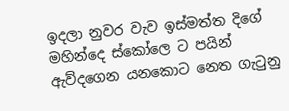ඉදලා නුවර වැව ඉස්මත්ත දිගේ මහින්දෙ ස්කෝලෙ ට පයින් ඇව්දගෙන යනකොට නෙත ගැටුනු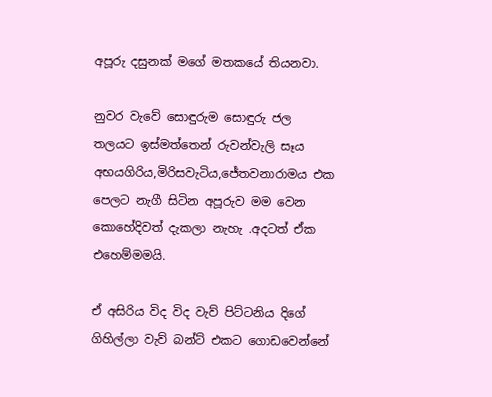අපූරු දසුනක් මගේ මතකයේ තියනවා.

නුවර වැවේ සොඳුරුම සොඳුරු ජල තලයට ඉස්මත්තෙන් රුවන්වැලි සෑය අභයගිරිය,මිරිසවැටිය,ජේතවනාරාමය එක පෙලට නැගී සිටින අපූරුව මම වෙන කොහේදිවත් දැකලා නැහැ .අදටත් ඒක එහෙම්මමයි.

ඒ අසිරිය විද විද වැව් පිට්ටනිය දිගේ ගිහිල්ලා වැව් බන්ට් එකට ගොඩවෙන්නේ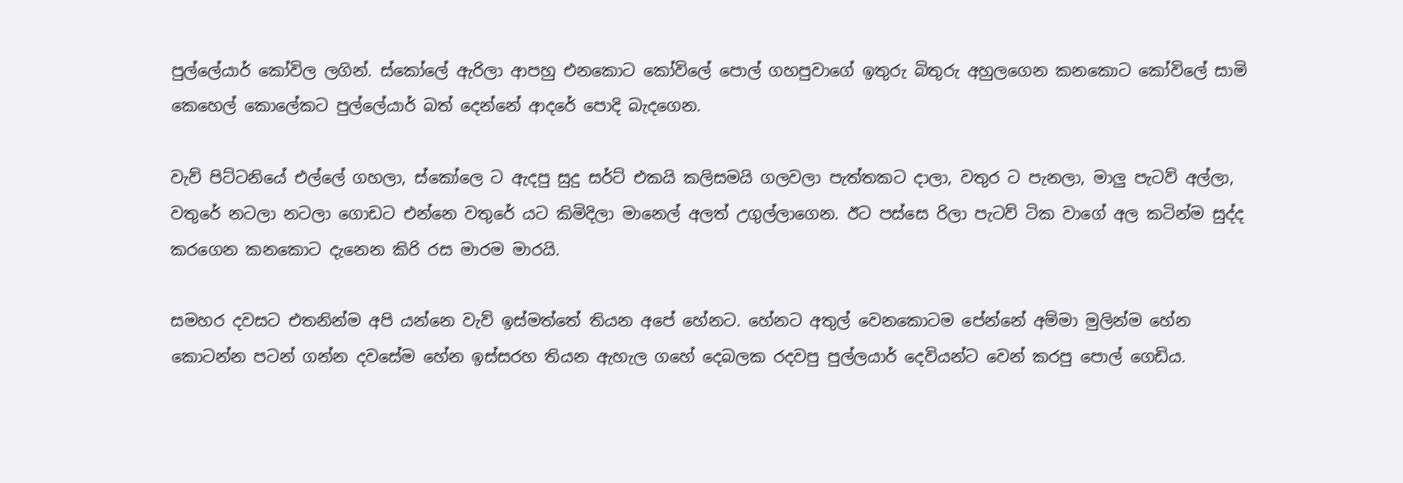පුල්ලේයාර් කෝවිල ලගින්. ස්කෝලේ ඇරිලා ආපහු එනකොට කෝවිලේ පොල් ගහපුවාගේ ඉතුරු බිතුරු අහුලගෙන කනකොට කෝවිලේ සාමි කෙහෙල් කොලේකට පුල්ලේයාර් බත් දෙන්නේ ආදරේ පොදි බැදගෙන.

වැව් පිට්ටනියේ එල්ලේ ගහලා, ස්කෝලෙ ට ඇදපු සුදු සර්ට් එකයි කලිසමයි ගලවලා පැත්තකට දාලා, වතුර ට පැනලා, මාලු පැටව් අල්ලා, වතුරේ නටලා නටලා ගොඩට එන්නෙ වතුරේ යට කිමිදිලා මානෙල් අලත් උගුල්ලාගෙන. ඊට පස්සෙ රිලා පැටව් ටික වාගේ අල කටින්ම සුද්ද කරගෙන කනකොට දැනෙන කිරි රස මාරම මාරයි.

සමහර දවසට එතනින්ම අපි යන්නෙ වැව් ඉස්මත්තේ තියන අපේ හේනට. හේනට අතුල් වෙනකොටම පේන්නේ අම්මා මුලින්ම හේන කොටන්න පටන් ගන්න දවසේම හේන ඉස්සරහ තියන ඇහැල ගහේ දෙබලක රදවපු පුල්ලයාර් දෙවියන්ට වෙන් කරපු පොල් ගෙඩිය.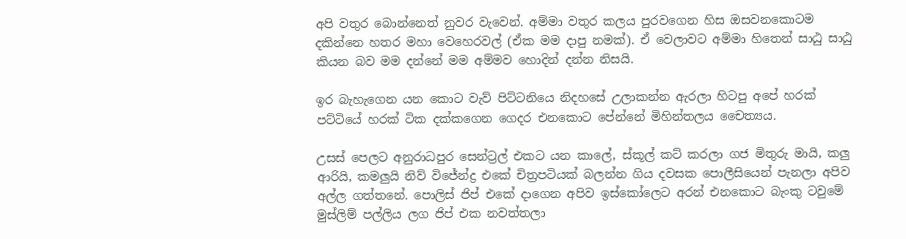අපි වතුර බොන්නෙත් නුවර වැවෙන්. අම්මා වතුර කලය පුරවගෙන හිස ඔසවනකොටම දකින්නෙ හතර මහා වෙහෙරවල් (ඒක මම දාපු නමක්). ඒ වෙලාවට අම්මා හිතෙන් සාඨු සාඨු කියන බව මම දන්නේ මම අම්මව හොදින් දන්න නිසයි.

ඉර බැහැගෙන යන කොට වැව් පිට්ටනියෙ නිදහසේ උලාකන්න ඇරලා හිටපු අපේ හරක් පට්ටියේ හරක් ටික දක්කගෙන ගෙදර එනකොට පේන්නේ මිහින්තලය චෛත්‍යය.

උසස් පෙලට අනුරාධපුර සෙන්ට්‍රල් එකට යන කාලේ, ස්කූල් කට් කරලා ගජ මිතුරු මායි, කලු ආරියි, කමලුයි නිව් විජේන්ද්‍ර එකේ චිත්‍රපටියක් බලන්න ගිය දවසක පොලීසියෙන් පැනලා අපිව අල්ල ගත්තනේ. පොලිස් ජිප් එකේ දාගෙන අපිව ඉස්කෝලෙට අරන් එනකොට බැංකු ටවුමේ මුස්ලිම් පල්ලිය ලග ජිප් එක නවත්තලා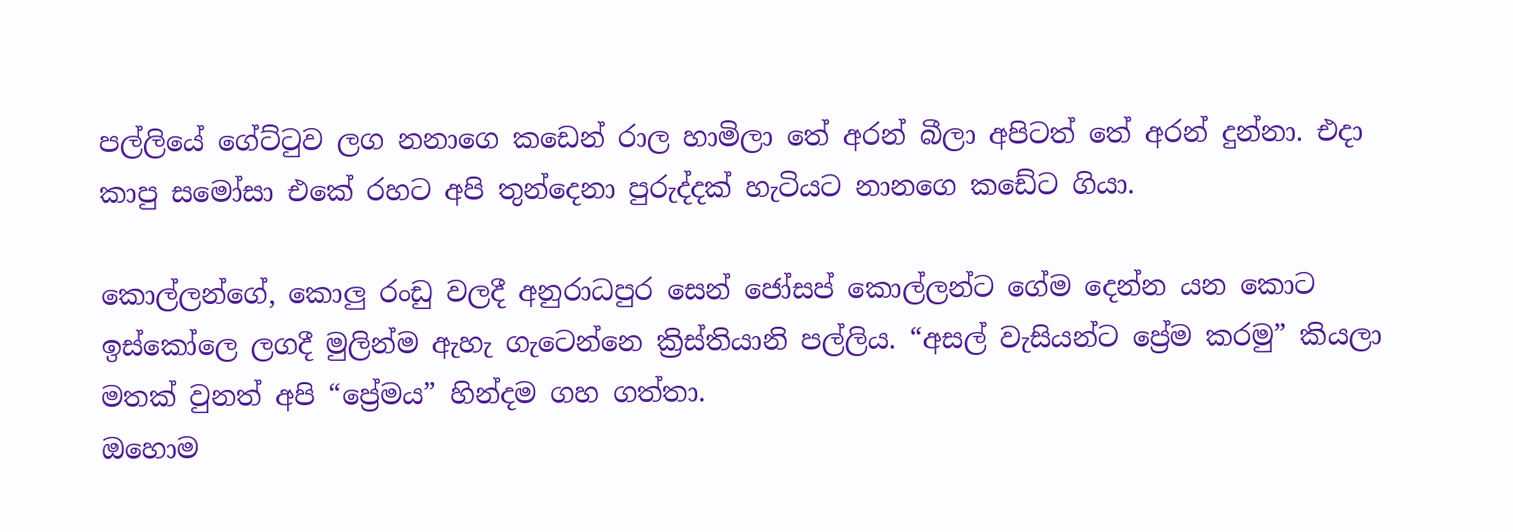පල්ලියේ ගේට්ටුව ලග නනාගෙ කඩෙන් රාල හාමිලා තේ අරන් බීලා අපිටත් තේ අරන් දුන්නා. එදා කාපු සමෝසා එකේ රහට අපි තුන්දෙනා පුරුද්දක් හැටියට නානගෙ කඩේට ගියා.

කොල්ලන්ගේ, කොලු රංඩු වලදී අනුරාධපුර සෙන් ජෝසප් කොල්ලන්ට ගේම දෙන්න යන කොට ඉස්කෝලෙ ලගදී මුලින්ම ඇහැ ගැටෙන්නෙ ක්‍රිස්තියානි පල්ලිය. “අසල් වැසියන්ට ප්‍රේම කරමු” කියලා මතක් වුනත් අපි “ප්‍රේමය” හින්දම ගහ ගත්තා.
ඔහොම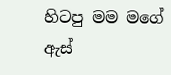හිටපු මම මගේ ඇස්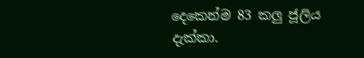දෙකෙන්ම 83 කලු ජූලිය දැක්කා.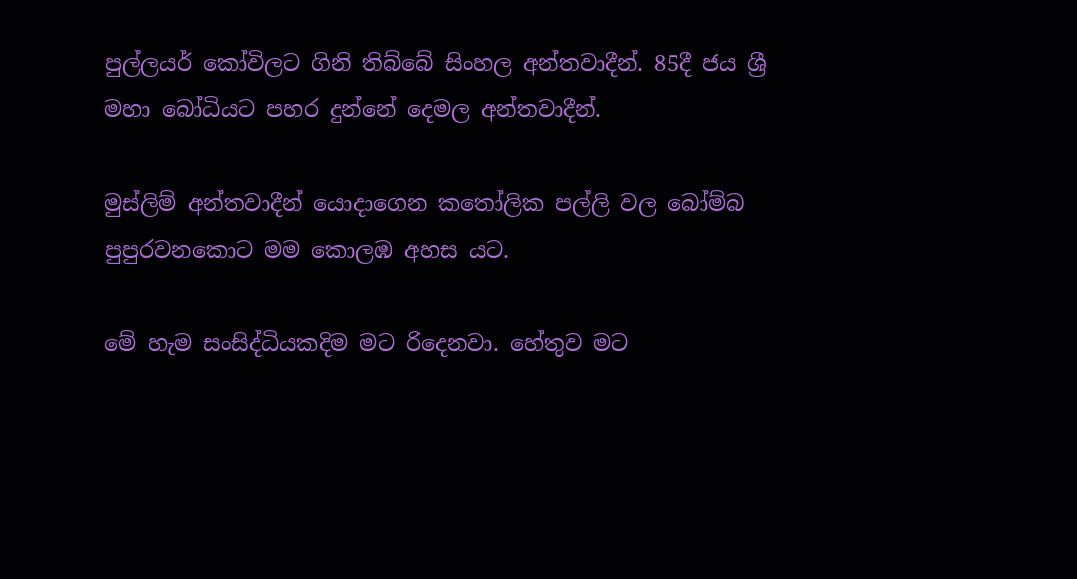පුල්ලයර් කෝවිලට ගිනි තිබ්බේ සිංහල අන්තවාදීන්. 85දී ජය ශ්‍රී මහා බෝධියට පහර දුන්නේ දෙමල අන්තවාදීන්.

මුස්ලිම් අන්තවාදීන් යොදාගෙන කතෝලික පල්ලි වල බෝම්බ පුපුරවනකොට මම කොලඹ අහස යට.

මේ හැම සංසිද්ධියකදිම මට රිදෙනවා. හේතුව මට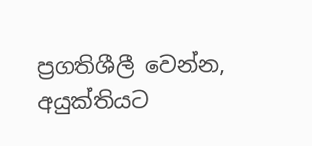ප්‍රගතිශීලී වෙන්න, අයුක්තියට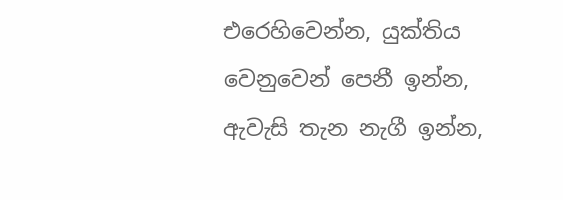එරෙහිවෙන්න, යුක්තිය වෙනුවෙන් පෙනී ඉන්න, ඇවැසි තැන නැගී ඉන්න,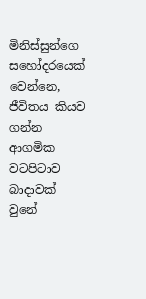මිනිස්සුන්ගෙ සහෝදරයෙක් වෙන්නෙ, ජීවිතය කියව ගන්න ආගමික වටපිටාව බාදාවක් වුනේ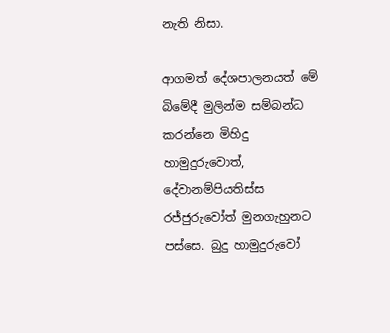නැති නිසා.

ආගමත් දේශපාලනයත් මේ බිමේදී මුලින්ම සම්බන්ධ කරන්නෙ මිහිදු හාමුදුරුවොත්, දේවානම්පියතිස්ස රජ්ජුරුවෝත් මුනගැහුනට පස්සෙ. බුදු හාමුදුරුවෝ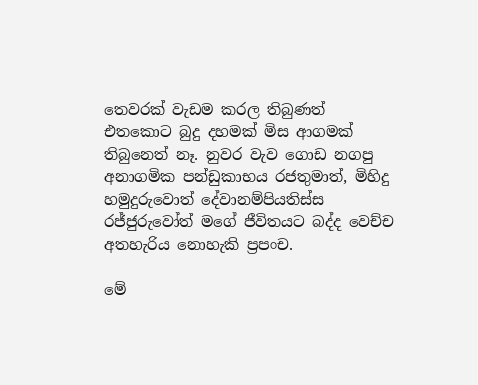තෙවරක් වැඩම කරල තිබුණත් එතකොට බුදු දහමක් මිස ආගමක් තිබුනෙත් නෑ. නුවර වැව ගොඩ නගපු අනාගමික පන්ඩුකාභය රජතුමාත්, මිහිදු හමුදුරුවොත් දේවානම්පියතිස්ස රජ්ජුරුවෝත් මගේ ජීවිතයට බද්ද වෙච්ච අතහැරිය නොහැකි ප්‍රපංච.

මේ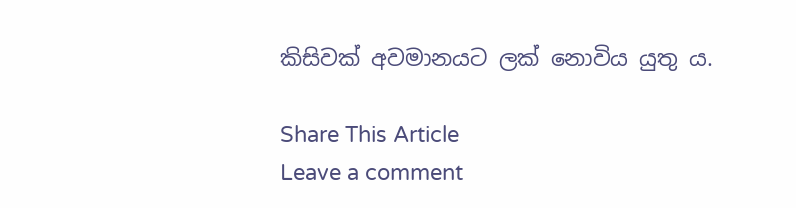කිසිවක් අවමානයට ලක් නොවිය යුතු ය.

Share This Article
Leave a comment